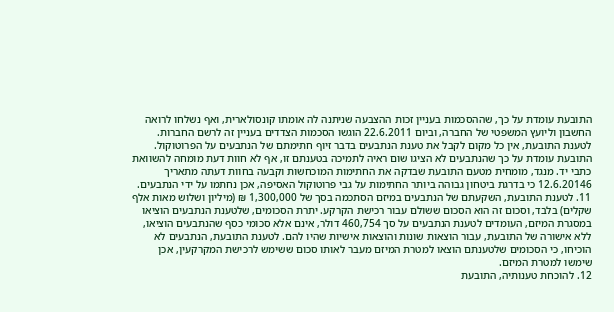התובעת עומדת על כך, שההסכמות בעניין זכות ההצבעה שניתנה לה אומתו קונסולארית, ואף נשלחו לרואה החשבון וליועץ המשפטי של החברה, וביום 22.6.2011 הוגשו הסכמות הצדדים בעניין זה לרשם החברות. לטענת התובעת, אין כל מקום לקבל את טענת הנתבעים בדבר זיוף חתימתם של הנתבעים על הפרוטוקול. התובעת עומדת על כך שהנתבעים לא הציגו שום ראיה לתמיכה בטענתם זו, אף לא חוות דעת מומחה להשוואת כתבי יד. מנגד, מומחית מטעם התובעת שבדקה את החתימות המוכחשות וקבעה בחוות דעתה מתאריך 12.6.20146 כי בדרגת ביטחון גבוהה ביותר החתימות על גבי פרוטוקול האסיפה, אכן נחתמו על ידי הנתבעים.
11. לטענת התובעת, השקעתם של הנתבעים במיזם הסתכמה בסך של 1,300,000 ₪ (מיליון ושלוש מאות אלף שקלים) בלבד, וסכום זה הוא הסכום ששולם עבור רכישת הקרקע. יתרת הסכומים, שלטענת הנתבעים הוציאו במסגרת המיזם, העומדים לטענת הנתבעים על סך 460,754 דולר, אינם אלא סכומי כסף שהנתבעים הוציאו, ללא אישורה של התובעת, עבור הוצאות שונות והוצאות אישיות שהיו להם. לטענת התובעת, הנתבעים לא הוכיחו, כי הסכומים שלטענתם הוצאו למטרת המיזם מעבר לאותו סכום ששימש לרכישת המקרקעין, אכן שימשו למטרת המיזם.
12. להוכחת טענותיה, התובעת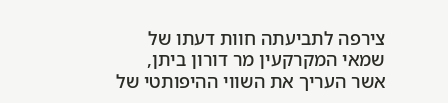צירפה לתביעתה חוות דעתו של שמאי המקרקעין מר דורון ביתן, אשר העריך את השווי ההיפותטי של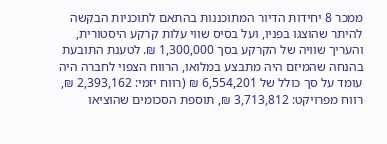ממכר 8 יחידות הדיור המתוכננות בהתאם לתוכניות הבקשה להיתר שהוצגו בפניו, ועל בסיס שווי עלות קרקע היסטורית, והעריך שוויה של הקרקע בסך 1,300,000 ₪. לטענת התובעת בהנחה שהמיזם היה מתבצע במלואו, הרווח הצפוי לחברה היה עומד על סך כולל של 6,554,201 ₪ (רווח יזמי: 2,393,162 ₪, רווח מפרויקט: 3,713,812 ₪, תוספת הסכומים שהוציאו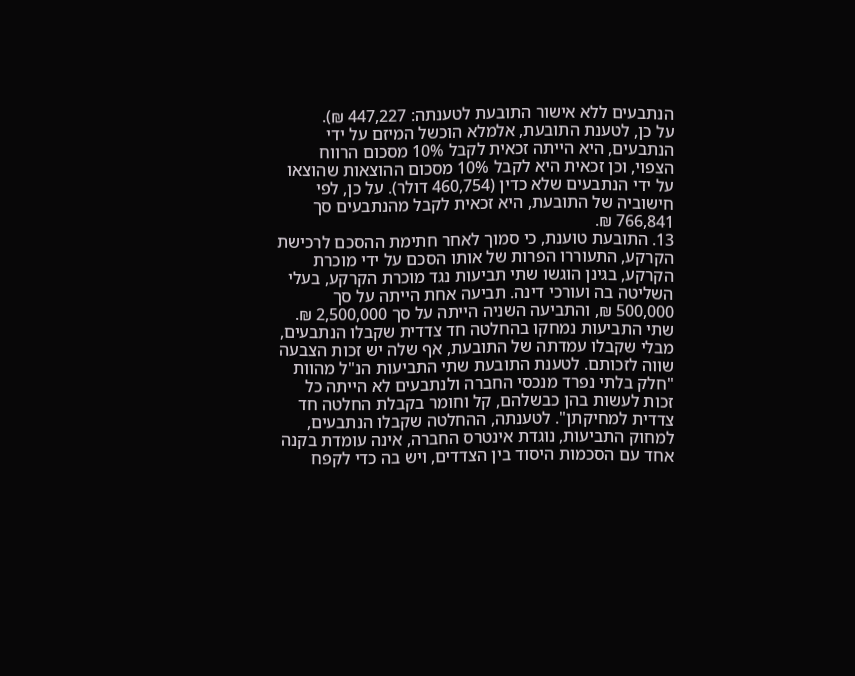הנתבעים ללא אישור התובעת לטענתה: 447,227 ₪).
על כן, לטענת התובעת, אלמלא הוכשל המיזם על ידי הנתבעים, היא הייתה זכאית לקבל 10% מסכום הרווח הצפוי, וכן זכאית היא לקבל 10% מסכום ההוצאות שהוצאו על ידי הנתבעים שלא כדין (460,754 דולר). על כן, לפי חישוביה של התובעת, היא זכאית לקבל מהנתבעים סך 766,841 ₪.
13. התובעת טוענת, כי סמוך לאחר חתימת ההסכם לרכישת הקרקע, התעוררו הפרות של אותו הסכם על ידי מוכרת הקרקע, בגינן הוגשו שתי תביעות נגד מוכרת הקרקע, בעלי השליטה בה ועורכי דינה. תביעה אחת הייתה על סך 500,000 ₪, והתביעה השניה הייתה על סך 2,500,000 ₪. שתי התביעות נמחקו בהחלטה חד צדדית שקבלו הנתבעים, מבלי שקבלו עמדתה של התובעת, אף שלה יש זכות הצבעה שווה לזכותם. לטענת התובעת שתי התביעות הנ"ל מהוות "חלק בלתי נפרד מנכסי החברה ולנתבעים לא הייתה כל זכות לעשות בהן כבשלהם, קל וחומר בקבלת החלטה חד צדדית למחיקתן". לטענתה, ההחלטה שקבלו הנתבעים, למחוק התביעות, נוגדת אינטרס החברה, אינה עומדת בקנה אחד עם הסכמות היסוד בין הצדדים, ויש בה כדי לקפח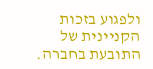ולפגוע בזכות הקניינית של התובעת בחברה.